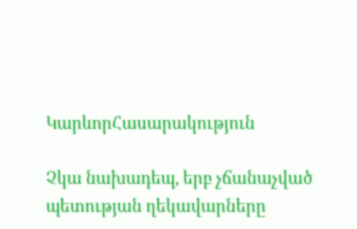ԿարևորՀասարակություն

Չկա նախադեպ, երբ չճանաչված պետության ղեկավարները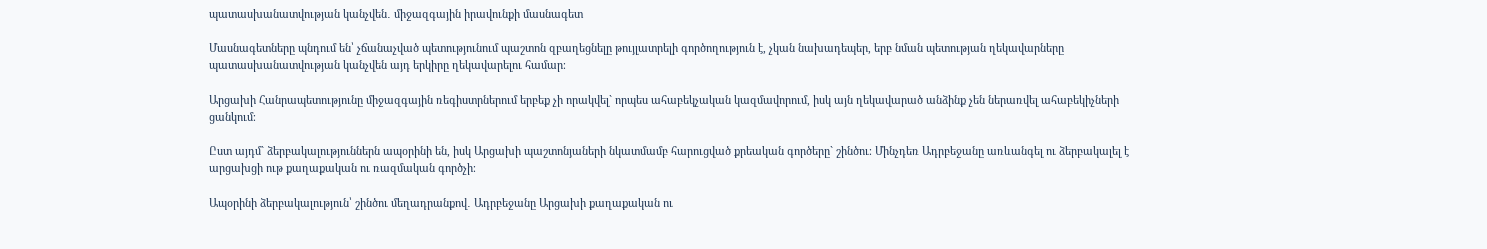պատասխանատվության կանչվեն․ միջազգային իրավունքի մասնագետ

Մասնագետները պնդում են՝ չճանաչված պետությունում պաշտոն զբաղեցնելը թույլատրելի գործողություն է, չկան նախադեպեր, երբ նման պետության ղեկավարները պատասխանատվության կանչվեն այդ երկիրը ղեկավարելու համար։

Արցախի Հանրապետությունը միջազգային ռեգիստրներում երբեք չի որակվել` որպես ահաբեկչական կազմավորում, իսկ այն ղեկավարած անձինք չեն ներառվել ահաբեկիչների ցանկում։

Ըստ այդմ` ձերբակալություններն ապօրինի են, իսկ Արցախի պաշտոնյաների նկատմամբ հարուցված քրեական գործերը` շինծու։ Մինչդեռ Ադրբեջանը առևանգել ու ձերբակալել է արցախցի ութ քաղաքական ու ռազմական գործչի։

Ապօրինի ձերբակալություն՝ շինծու մեղադրանքով․ Ադրբեջանը Արցախի քաղաքական ու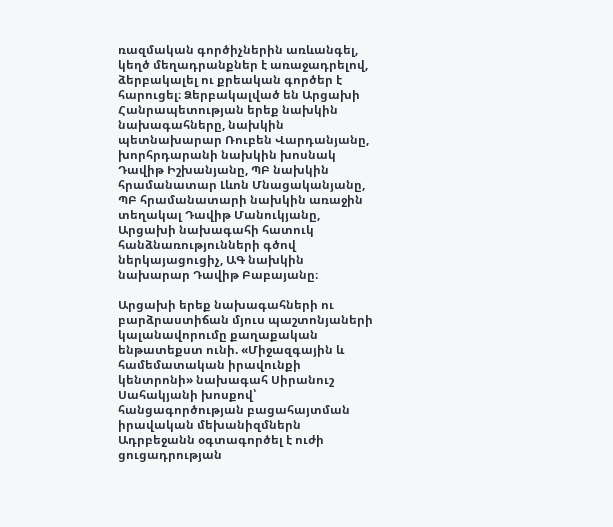ռազմական գործիչներին առևանգել, կեղծ մեղադրանքներ է առաջադրելով, ձերբակալել ու քրեական գործեր է հարուցել։ Ձերբակալված են Արցախի Հանրապետության երեք նախկին նախագահները, նախկին պետնախարար Ռուբեն Վարդանյանը, խորհրդարանի նախկին խոսնակ Դավիթ Իշխանյանը, ՊԲ նախկին հրամանատար Լևոն Մնացականյանը, ՊԲ հրամանատարի նախկին առաջին տեղակալ Դավիթ Մանուկյանը, Արցախի նախագահի հատուկ հանձնառությունների գծով ներկայացուցիչ, ԱԳ նախկին նախարար Դավիթ Բաբայանը։

Արցախի երեք նախագահների ու բարձրաստիճան մյուս պաշտոնյաների կալանավորումը քաղաքական ենթատեքստ ունի. «Միջազգային և համեմատական իրավունքի կենտրոնի» նախագահ Սիրանուշ Սահակյանի խոսքով՝ հանցագործության բացահայտման իրավական մեխանիզմներն Ադրբեջանն օգտագործել է ուժի ցուցադրության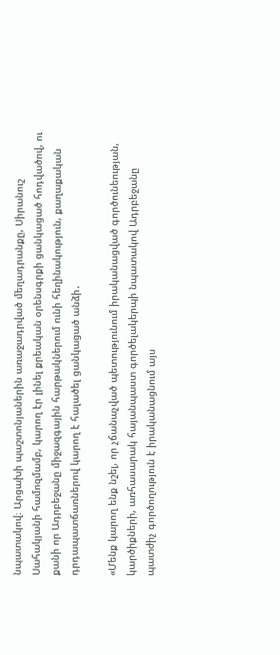նպատակով։ Արցախի պաշտոնյաներին առաջադրված մեղադրանքը, Սիրանուշ Սահակյանի համոզմամբ, կարող էր լինել քրեական օրենսգրքի ցանկացած հոդվածով, ու քանի որ Ադրբեջանը միջազգային հարթակներում ունի հեղինակություն, քաղաքական դրդապատճառներով կարող է հալածել ցանկացած անձի․

«Մենք կարող ենք նշել, որ չճանաչված պետությունում իրականացված գործունեության, կարծիքների, առհասարակ հայանպաստ գործելակերպի նպատակով Ադրբեջանը պատժիչ գործողություն է իրականացնում այս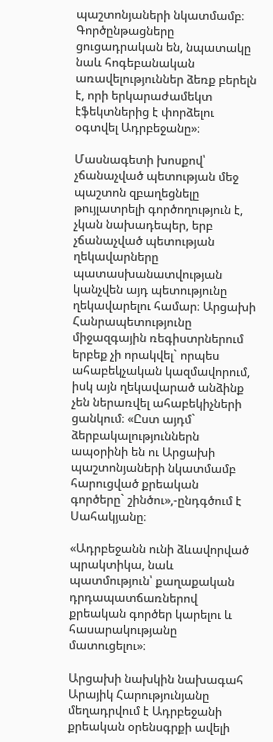պաշտոնյաների նկատմամբ։ Գործընթացները ցուցադրական են, նպատակը նաև հոգեբանական առավելություններ ձեռք բերելն է, որի երկարաժամեկտ էֆեկտներից է փորձելու օգտվել Ադրբեջանը»։

Մասնագետի խոսքով՝ չճանաչված պետության մեջ պաշտոն զբաղեցնելը թույլատրելի գործողություն է, չկան նախադեպեր, երբ չճանաչված պետության ղեկավարները պատասխանատվության կանչվեն այդ պետությունը ղեկավարելու համար։ Արցախի Հանրապետությունը միջազգային ռեգիստրներում երբեք չի որակվել` որպես ահաբեկչական կազմավորում, իսկ այն ղեկավարած անձինք չեն ներառվել ահաբեկիչների ցանկում։ «Ըստ այդմ` ձերբակալություններն ապօրինի են ու Արցախի պաշտոնյաների նկատմամբ հարուցված քրեական գործերը` շինծու»,-ընդգծում է Սահակյանը։

«Ադրբեջանն ունի ձևավորված պրակտիկա, նաև պատմություն՝ քաղաքական դրդապատճառներով քրեական գործեր կարելու և հասարակությանը մատուցելու»։

Արցախի նախկին նախագահ Արայիկ Հարությունյանը մեղադրվում է Ադրբեջանի քրեական օրենսգրքի ավելի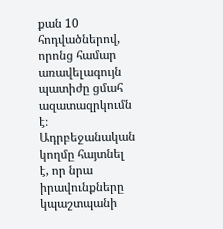քան 10 հոդվածներով, որոնց համար առավելագույն պատիժը ցմահ ազատազրկումն է։ Ադրբեջանական կողմը հայտնել է, որ նրա իրավունքները կպաշտպանի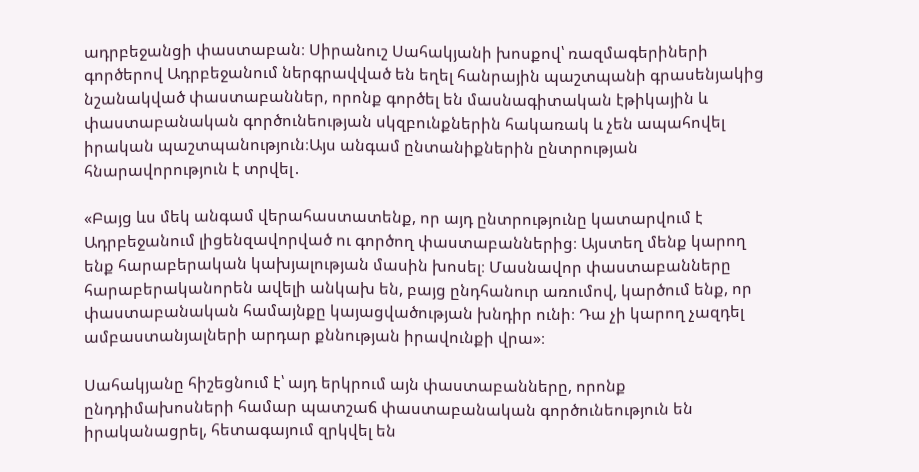ադրբեջանցի փաստաբան։ Սիրանուշ Սահակյանի խոսքով՝ ռազմագերիների գործերով Ադրբեջանում ներգրավված են եղել հանրային պաշտպանի գրասենյակից նշանակված փաստաբաններ, որոնք գործել են մասնագիտական էթիկային և փաստաբանական գործունեության սկզբունքներին հակառակ և չեն ապահովել իրական պաշտպանություն։Այս անգամ ընտանիքներին ընտրության հնարավորություն է տրվել․

«Բայց ևս մեկ անգամ վերահաստատենք, որ այդ ընտրությունը կատարվում է  Ադրբեջանում լիցենզավորված ու գործող փաստաբաններից։ Այստեղ մենք կարող ենք հարաբերական կախյալության մասին խոսել։ Մասնավոր փաստաբանները հարաբերականորեն ավելի անկախ են, բայց ընդհանուր առումով, կարծում ենք, որ փաստաբանական համայնքը կայացվածության խնդիր ունի։ Դա չի կարող չազդել ամբաստանյալների արդար քննության իրավունքի վրա»։

Սահակյանը հիշեցնում է՝ այդ երկրում այն փաստաբանները, որոնք ընդդիմախոսների համար պատշաճ փաստաբանական գործունեություն են իրականացրել, հետագայում զրկվել են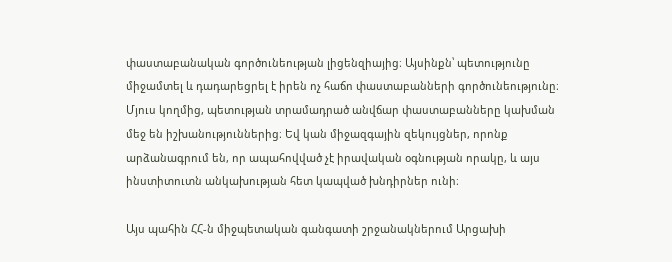փաստաբանական գործունեության լիցենզիայից։ Այսինքն՝ պետությունը միջամտել և դադարեցրել է իրեն ոչ հաճո փաստաբանների գործունեությունը։ Մյուս կողմից, պետության տրամադրած անվճար փաստաբանները կախման մեջ են իշխանություններից։ Եվ կան միջազգային զեկույցներ, որոնք արձանագրում են, որ ապահովված չէ իրավական օգնության որակը, և այս ինստիտուտն անկախության հետ կապված խնդիրներ ունի։

Այս պահին ՀՀ-ն միջպետական գանգատի շրջանակներում Արցախի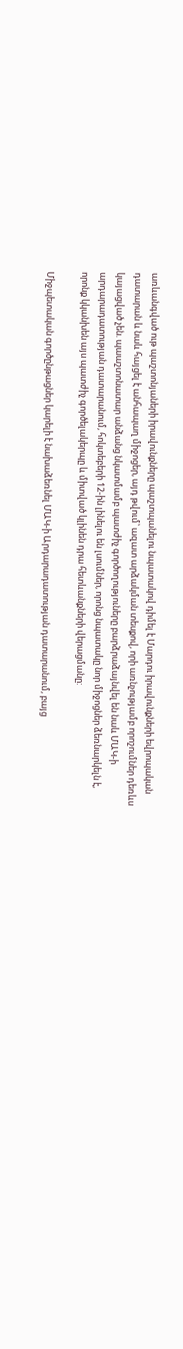առևանգված ութ պաշտոնյաների իրավունքները պաշտպանելու նպատակով դիմել է Մարդու իրավունքների եվրոպական դատարան և նաև հայցել է անհապաղ միջոցեր, այդ թվում՝ ազատ արձակման տեսքով, որի առնչությամբ որոշումներ դեռևս կայացված չեն. պաաշտոնատար անձանց նկատմամբ պատժիչ գործողություները բարձրաձայնվել են նաև ՄԱԿ-ի արդարադատության դատարանում, հոկտեբերի 12-ին լինելու են լսումներ, որոնց նպատակը նոր միջոցներ ձեռնարկելն է, որոնք կկանխեն այս պատժիչ գործելակերպը և միտված կլինեն դրա հետևանքների վերացմանը:

Միջպետական գործընթացներ կարելի է նախաձեռնել ՄԱԿ-ի Արդարադատության դատարանում, բայց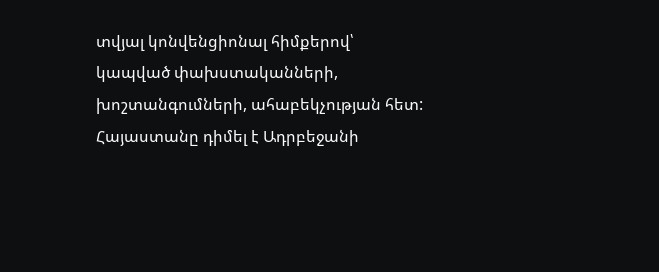տվյալ կոնվենցիոնալ հիմքերով՝ կապված փախստականների, խոշտանգումների, ահաբեկչության հետ: Հայաստանը դիմել է Ադրբեջանի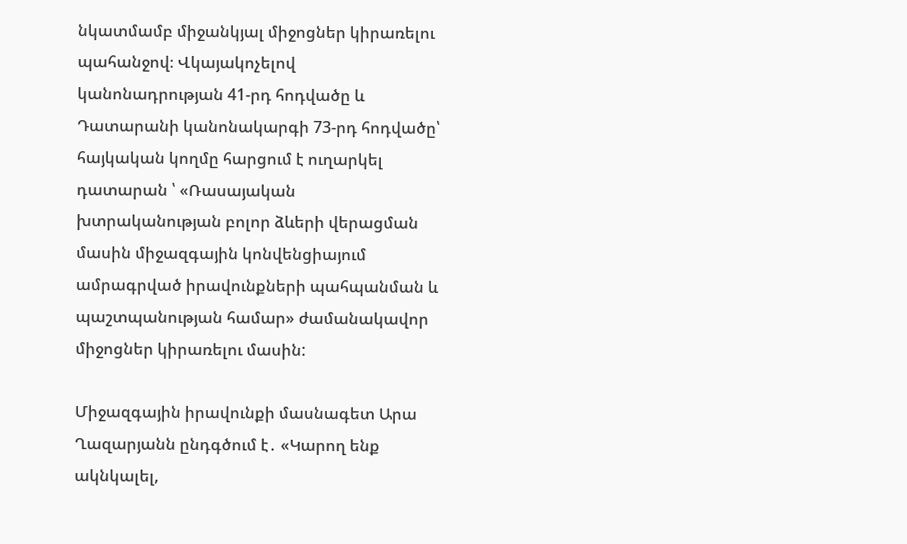նկատմամբ միջանկյալ միջոցներ կիրառելու պահանջով։ Վկայակոչելով կանոնադրության 41-րդ հոդվածը և Դատարանի կանոնակարգի 73-րդ հոդվածը՝ հայկական կողմը հարցում է ուղարկել դատարան ՝ «Ռասայական խտրականության բոլոր ձևերի վերացման մասին միջազգային կոնվենցիայում ամրագրված իրավունքների պահպանման և պաշտպանության համար» ժամանակավոր միջոցներ կիրառելու մասին:

Միջազգային իրավունքի մասնագետ Արա Ղազարյանն ընդգծում է․ «Կարող ենք ակնկալել,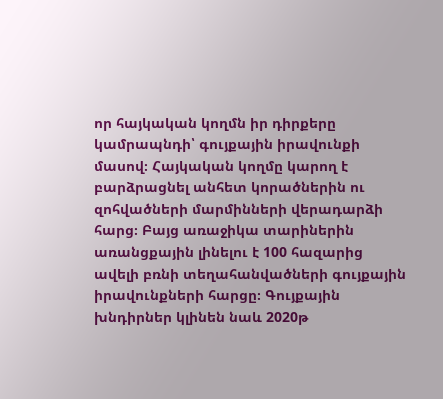որ հայկական կողմն իր դիրքերը կամրապնդի՝ գույքային իրավունքի մասով։ Հայկական կողմը կարող է բարձրացնել անհետ կորածներին ու զոհվածների մարմինների վերադարձի հարց։ Բայց առաջիկա տարիներին առանցքային լինելու է 100 հազարից ավելի բռնի տեղահանվածների գույքային իրավունքների հարցը։ Գույքային խնդիրներ կլինեն նաև 2020թ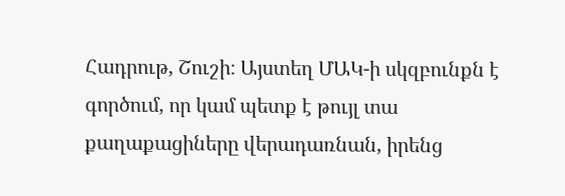Հադրութ, Շուշի։ Այստեղ ՄԱԿ-ի սկզբունքն է գործում, որ կամ պետք է թույլ տա քաղաքացիները վերադառնան, իրենց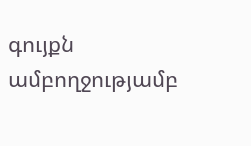գույքն ամբողջությամբ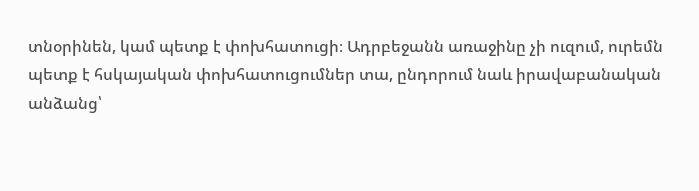տնօրինեն, կամ պետք է փոխհատուցի։ Ադրբեջանն առաջինը չի ուզում, ուրեմն պետք է հսկայական փոխհատուցումներ տա, ընդորում նաև իրավաբանական անձանց՝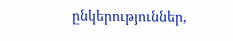ընկերություններ,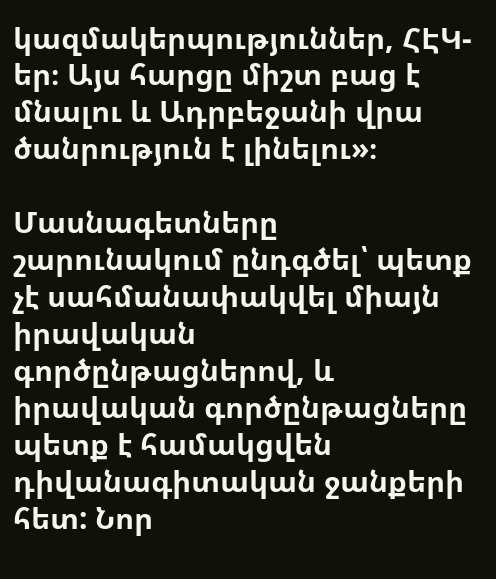կազմակերպություններ, ՀԷԿ-եր։ Այս հարցը միշտ բաց է մնալու և Ադրբեջանի վրա ծանրություն է լինելու»։

Մասնագետները շարունակում ընդգծել՝ պետք չէ սահմանափակվել միայն իրավական գործընթացներով, և իրավական գործընթացները պետք է համակցվեն դիվանագիտական ջանքերի հետ: Նոր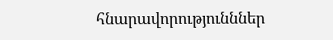հնարավորությունններ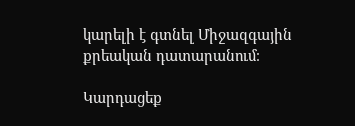կարելի է գտնել Միջազգային քրեական դատարանում։

Կարդացեք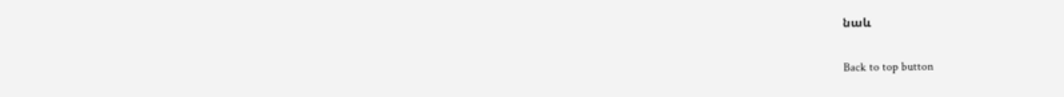նաև

Back to top button